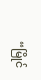“မြိုင်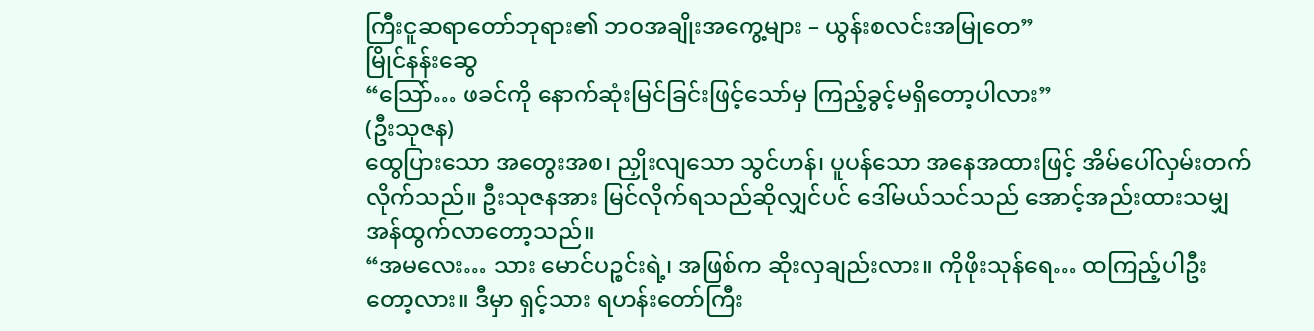ကြီးငူဆရာတော်ဘုရား၏ ဘဝအချိုးအကွေ့များ – ယွန်းစလင်းအမြုတေ”
မြိုင်နန်းဆွေ
“သြော်… ဖခင်ကို နောက်ဆုံးမြင်ခြင်းဖြင့်သော်မှ ကြည့်ခွင့်မရှိတော့ပါလား”
(ဦးသုဇန)
ထွေပြားသော အတွေးအစ၊ ညှိုးလျသော သွင်ဟန်၊ ပူပန်သော အနေအထားဖြင့် အိမ်ပေါ်လှမ်းတက်လိုက်သည်။ ဦးသုဇနအား မြင်လိုက်ရသည်ဆိုလျှင်ပင် ဒေါ်မယ်သင်သည် အောင့်အည်းထားသမျှ အန်ထွက်လာတော့သည်။
“အမလေး… သား မောင်ပဉ္စင်းရဲ့၊ အဖြစ်က ဆိုးလှချည်းလား။ ကိုဖိုးသုန်ရေ… ထကြည့်ပါဦးတော့လား။ ဒီမှာ ရှင့်သား ရဟန်းတော်ကြီး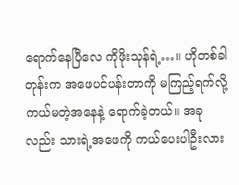ရောက်နေပြီလေ ကိုဖိုးသုန်ရဲ့…။ ဟိုတစ်ခါတုန်းက အဖေပင်ပန်းတာကို မကြည့်ရက်လို့ ကယ်မတဲ့အနေနဲ့ ရောက်ခဲ့တယ်။ အခုလည်း သားရဲ့အဖေကို ကယ်ပေးပါဦးလား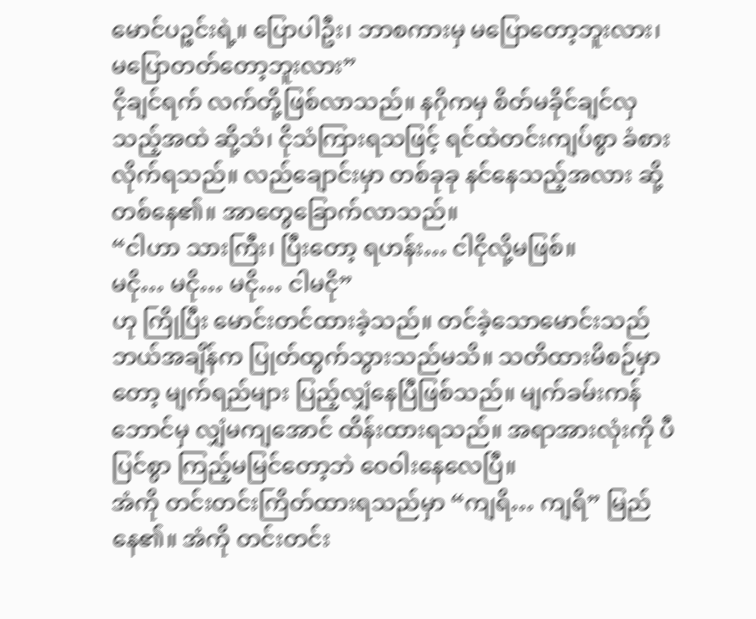မောင်ပဉ္စင်းရဲ့။ ပြောပါဦး၊ ဘာစကားမှ မပြောတော့ဘူးလား၊ မပြောတတ်တော့ဘူးလား”
ငိုချင်ရက် လက်တို့ဖြစ်လာသည်။ နဂိုကမှ စိတ်မခိုင်ချင်လှသည့်အထဲ ဆို့သံ၊ ငိုသံကြားရသဖြင့် ရင်ထဲတင်းကျပ်စွာ ခံစားလိုက်ရသည်။ လည်ချောင်းမှာ တစ်ခုခု နင်နေသည့်အလား ဆို့တစ်နေ၏။ အာတွေခြောက်လာသည်။
“ငါဟာ သားကြီး၊ ပြီးတော့ ရဟန်း… ငါငိုလို့မဖြစ်။
မငို… မငို… မငို… ငါမငို”
ဟု ကြိုပြီး မောင်းတင်ထားခဲ့သည်။ တင်ခဲ့သောမောင်းသည် ဘယ်အချိန်က ပြုတ်ထွက်သွားသည်မသိ။ သတိထားမိစဉ်မှာတော့ မျက်ရည်များ ပြည့်လျှံနေပြီဖြစ်သည်။ မျက်ခမ်းကန်ဘောင်မှ လျှံမကျအောင် ထိန်းထားရသည်။ အရာအားလုံးကို ပီပြင်စွာ ကြည့်မမြင်တော့ဘဲ ဝေဝါးနေလေပြီ။
အံကို တင်းတင်းကြိတ်ထားရသည်မှာ “ကျရိ… ကျရိ” မြည်နေ၏။ အံကို တင်းတင်း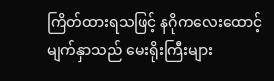ကြိတ်ထားရသဖြင့် နဂိုကလေးထောင့်မျက်နှာသည် မေးရိုးကြီးများ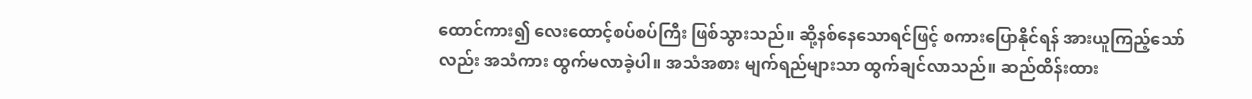ထောင်ကား၍ လေးထောင့်စပ်စပ်ကြီး ဖြစ်သွားသည်။ ဆို့နစ်နေသောရင်ဖြင့် စကားပြောနိုင်ရန် အားယူကြည့်သော်လည်း အသံကား ထွက်မလာခဲ့ပါ။ အသံအစား မျက်ရည်များသာ ထွက်ချင်လာသည်။ ဆည်ထိန်းထား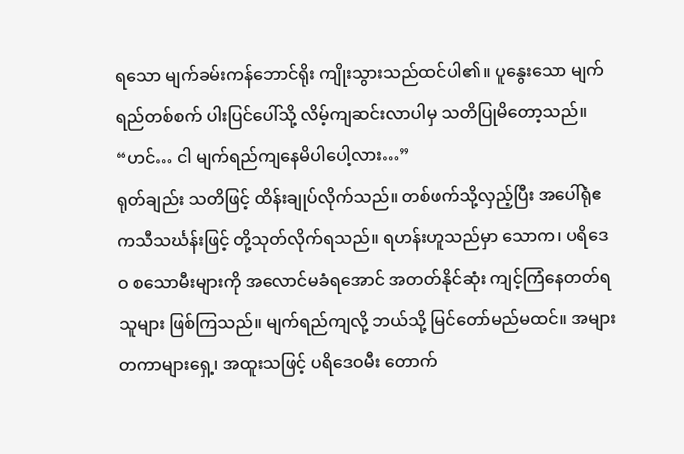ရသော မျက်ခမ်းကန်ဘောင်ရိုး ကျိုးသွားသည်ထင်ပါ၏။ ပူနွေးသော မျက်ရည်တစ်စက် ပါးပြင်ပေါ်သို့ လိမ့်ကျဆင်းလာပါမှ သတိပြုမိတော့သည်။
“ဟင်… ငါ မျက်ရည်ကျနေမိပါပေါ့လား…”
ရုတ်ချည်း သတိဖြင့် ထိန်းချုပ်လိုက်သည်။ တစ်ဖက်သို့လှည့်ပြီး အပေါ်ရုံဧကသီသင်္ဃန်းဖြင့် တို့သုတ်လိုက်ရသည်။ ရဟန်းဟူသည်မှာ သောက၊ ပရိဒေဝ စသောမီးများကို အလောင်မခံရအောင် အတတ်နိုင်ဆုံး ကျင့်ကြံနေတတ်ရသူများ ဖြစ်ကြသည်။ မျက်ရည်ကျလို့ ဘယ်သို့ မြင်တော်မည်မထင်။ အများတကာများရှေ့၊ အထူးသဖြင့် ပရိဒေဝမီး တောက်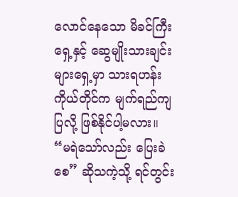လောင်နေသော မိခင်ကြီးရှေ့နှင့် ဆွေမျိုးသားချင်းများရှေ့မှာ သားရဟန်းကိုယ်တိုင်က မျက်ရည်ကျပြလို့ ဖြစ်နိုင်ပါ့မလား။
“မရဲသော်လည်း ပြေးခဲစေ” ဆိုသကဲ့သို့ ရင်တွင်း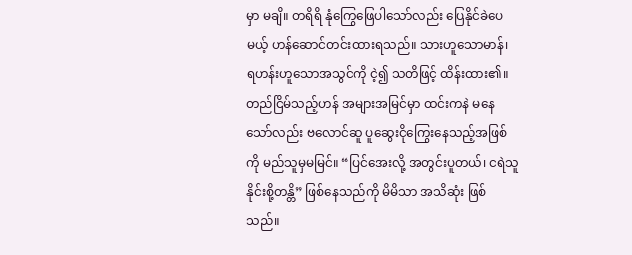မှာ မချိ။ တရိရိ နုံကြွေဖြေပါသော်လည်း ပြေနိုင်ခဲပေမယ့် ဟန်ဆောင်တင်းထားရသည်။ သားဟူသောမာန်၊ ရဟန်းဟူသောအသွင်ကို ငဲ့၍ သတိဖြင့် ထိန်းထား၏။ တည်ငြိမ်သည့်ဟန် အများအမြင်မှာ ထင်းကနဲ မနေသော်လည်း ဗလောင်ဆူ ပူဆွေးငိုကြွေးနေသည့်အဖြစ်ကို မည်သူမှမမြင်။ “ပြင်အေးလို့ အတွင်းပူတယ်၊ ငရဲသူနိုင်းစို့တန္တိ” ဖြစ်နေသည်ကို မိမိသာ အသိဆုံး ဖြစ်သည်။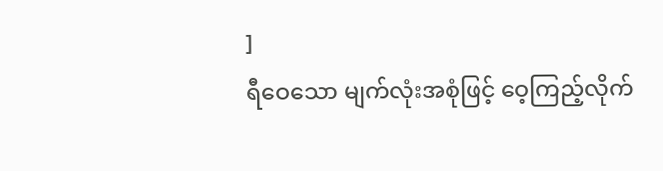]
ရီဝေသော မျက်လုံးအစုံဖြင့် ဝေ့ကြည့်လိုက်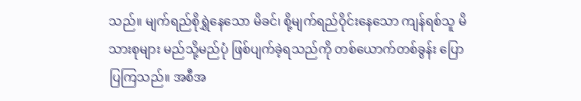သည်။ မျက်ရည်စိုရွှဲနေသော မိခင်၊ စို့မျက်ရည်ဝိုင်းနေသော ကျန်ရစ်သူ မိသားစုများ မည်သို့မည်ပုံ ဖြစ်ပျက်ခဲ့ရသည်ကို တစ်ယောက်တစ်ခွန်း ပြောပြကြသည်။ အစီအ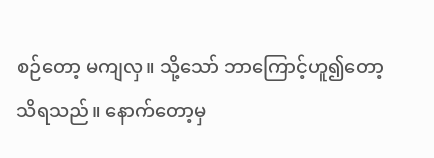စဉ်တော့ မကျလှ။ သို့သော် ဘာကြောင့်ဟူ၍တော့ သိရသည်။ နောက်တော့မှ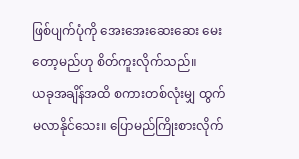ဖြစ်ပျက်ပုံကို အေးအေးဆေးဆေး မေးတော့မည်ဟု စိတ်ကူးလိုက်သည်။
ယခုအချိန်အထိ စကားတစ်လုံးမျှ ထွက်မလာနိုင်သေး။ ပြောမည်ကြိုးစားလိုက်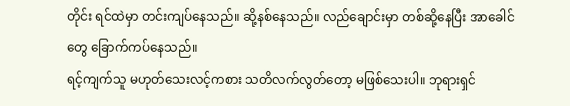တိုင်း ရင်ထဲမှာ တင်းကျပ်နေသည်။ ဆို့နစ်နေသည်။ လည်ချောင်းမှာ တစ်ဆို့နေပြီး အာခေါင်တွေ ခြောက်ကပ်နေသည်။
ရင့်ကျက်သူ မဟုတ်သေးလင့်ကစား သတိလက်လွတ်တော့ မဖြစ်သေးပါ။ ဘုရားရှင်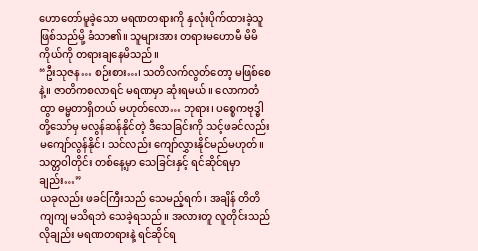ဟောတော်မူခဲ့သော မရဏတရားကို နှလုံးပိုက်ထားခဲ့သူဖြစ်သည်မို့ ခံသာ၏။ သူများအား တရားမဟောမီ မိမိကိုယ်ကို တရားချနေမိသည်။
“ဦးသုဇန… စဉ်းစား…၊ သတိလက်လွတ်တော့ မဖြစ်စေနဲ့။ ဇာတိကစလာရင် မရဏမှာ ဆုံးရမယ်။ လောကတံထွာ ဓမ္မတာရှိတယ် မဟုတ်လော… ဘုရား၊ ပစ္စေကဗုဒ္ဓါတို့သော်မှ မလွန်ဆန်နိုင်တဲ့ ဒီသေခြင်းကို သင့်ဖခင်လည်း မကျော်လွန်နိုင်၊ သင်လည်း ကျော်လွှားနိုင်မည်မဟုတ်။ သတ္တဝါတိုင်း တစ်နေ့မှာ သေခြင်းနှင့် ရင်ဆိုင်ရမှာချည်း…”
ယခုလည်း ဖခင်ကြီးသည် သေမည့်ရက်၊ အချိန် တိတိကျကျ မသိရဘဲ သေခဲ့ရသည်။ အလားတူ လူတိုင်းသည်လိုချည်း မရဏတရားနဲ့ ရင်ဆိုင်ရ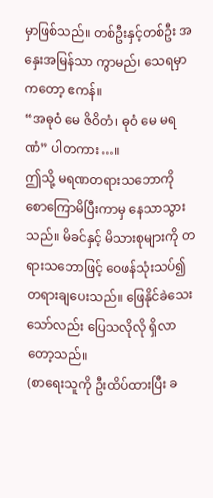မှာဖြစ်သည်။ တစ်ဦးနှင့်တစ်ဦး အနှေးအမြန်သာ ကွာမည်၊ သေရမှာကတော့ ဧကန်။
“အဓုဝံ မေ ဇိဝိတံ၊ ဓုဝံ မေ မရဏံ” ပါတကား…။
ဤသို့ မရဏတရားသဘောကို စောကြောမိပြီးကာမှ နေသာသွားသည်။ မိခင်နှင့် မိသားစုများကို တရားသဘောဖြင့် ဝေဖန်သုံးသပ်၍ တရားချပေးသည်။ ဖြေနိုင်ခဲသေးသော်လည်း ပြေသလိုလို ရှိလာတော့သည်။
(စာရေးသူကို ဦးထိပ်ထားပြီး ခ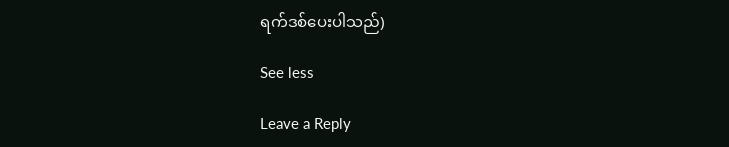ရက်ဒစ်ပေးပါသည်)

See less

Leave a Reply